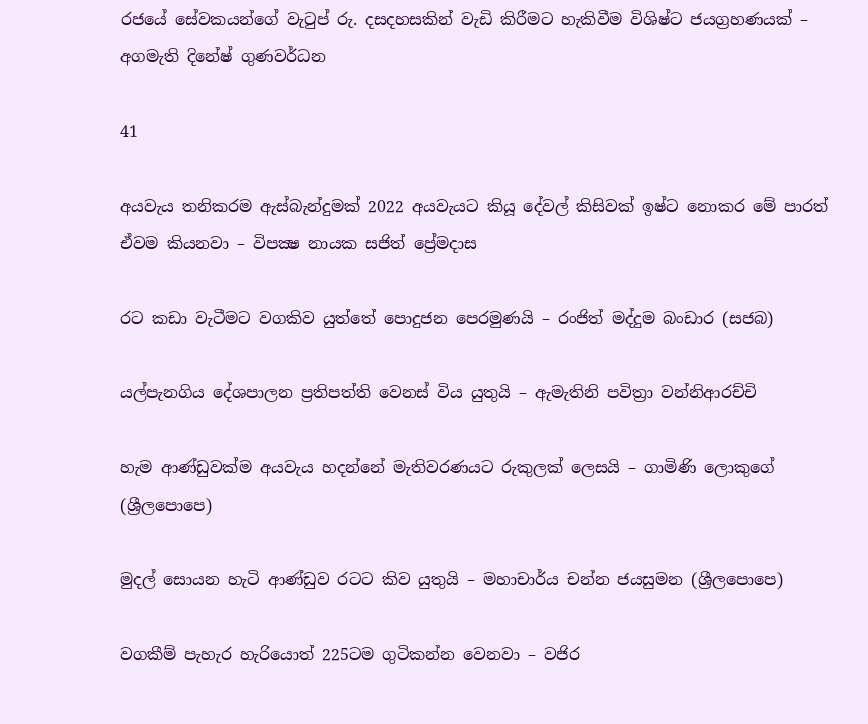රජයේ සේවකයන්ගේ වැටුප් රු. දසදහසකින් වැඩි කිරීමට හැකිවීම විශිෂ්ට ජයග්‍රහණයක් – අගමැති දිනේෂ් ගුණවර්ධන

41

අයවැය තනිකරම ඇස්බැන්දුමක් 2022 අයවැයට කියූ දේවල් කිසිවක් ඉෂ්ට නොකර මේ පාරත් ඒවම කියනවා – විපක්‍ෂ නායක සජිත් ප්‍රේමදාස

රට කඩා වැටීමට වගකිව යුත්තේ පොදුජන පෙරමුණයි – රංජිත් මද්දුම බංඩාර (සජබ)

යල්පැනගිය දේශපාලන ප්‍රතිපත්ති වෙනස් විය යුතුයි – ඇමැතිනි පවිත්‍රා වන්නිආරච්චි

හැම ආණ්ඩුවක්ම අයවැය හදන්නේ මැතිවරණයට රුකුලක් ලෙසයි – ගාමිණි ලොකුගේ (ශ්‍රීලපොපෙ)

මුදල් සොයන හැටි ආණ්ඩුව රටට කිව යුතුයි – මහාචාර්ය චන්න ජයසුමන (ශ්‍රීලපොපෙ)

වගකීම් පැහැර හැරියොත් 225ටම ගුටිකන්න වෙනවා – වජිර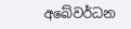අබේවර්ධන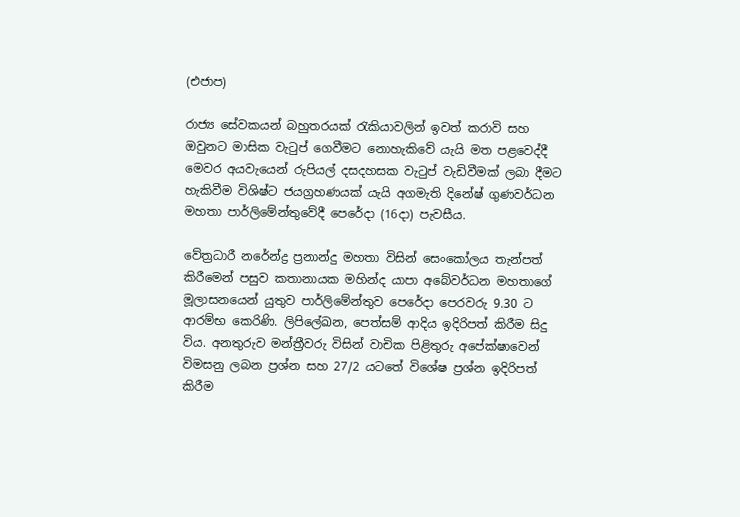(එජාප)

රාජ්‍ය සේවකයන් බහුතරයක් රැකියාවලින් ඉවත් කරාවි සහ ඔවුනට මාසික වැටුප් ගෙවීමට නොහැකිවේ යැයි මත පළවෙද්දී මෙවර අයවැයෙන් රුපියල් දසදහසක වැටුප් වැඩිවීමක් ලබා දීමට හැකිවීම විශිෂ්ට ජයග්‍රහණයක් යැයි අගමැති දිනේෂ් ගුණවර්ධන මහතා පාර්ලිමේන්තුවේදී පෙරේදා (16දා) පැවසීය.

වේත්‍රධාරී නරේන්ද්‍ර ප්‍රනාන්දු මහතා විසින් සෙංකෝලය තැන්පත් කිරීමෙන් පසුව කතානායක මහින්ද යාපා අබේවර්ධන මහතාගේ මූලාසනයෙන් යුතුව පාර්ලිමේන්තුව පෙරේදා පෙරවරු 9.30 ට ආරම්භ කෙරිණි. ලිපිලේඛන, පෙත්සම් ආදිය ඉදිරිපත් කිරීම සිදු විය. අනතුරුව මන්ත්‍රීවරු විසින් වාචික පිළිතුරු අපේක්ෂාවෙන් විමසනු ලබන ප්‍රශ්න සහ 27/2 යටතේ විශේෂ ප්‍රශ්න ඉදිරිපත් කිරීම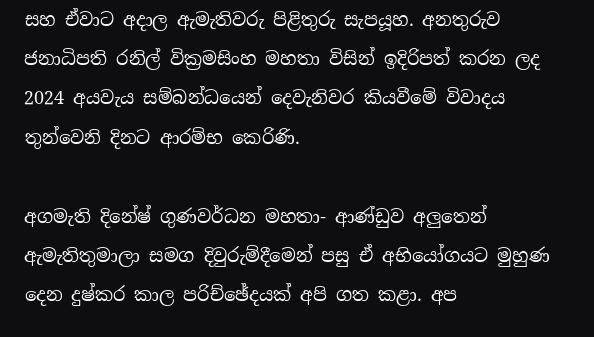සහ ඒවාට අදාල ඇමැතිවරු පිළිතුරු සැපයූහ. අනතුරුව ජනාධිපති රනිල් වික්‍රමසිංහ මහතා විසින් ඉදිරිපත් කරන ලද 2024 අයවැය සම්බන්ධයෙන් දෙවැනිවර කියවීමේ විවාදය තුන්වෙනි දිනට ආරම්භ කෙරිණි.

අගමැති දිනේෂ් ගුණවර්ධන මහතා- ආණ්ඩුව අලුතෙන් ඇමැතිතුමාලා සමග දිවුරුම්දීමෙන් පසු ඒ අභියෝගයට මුහුණ දෙන දුෂ්කර කාල පරිච්ඡේදයක් අපි ගත කළා. අප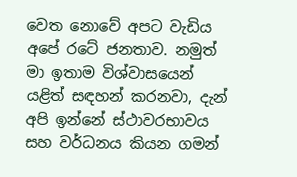වෙත නොවේ අපට වැඩිය අපේ රටේ ජනතාව. නමුත් මා ඉතාම විශ්වාසයෙන් යළිත් සඳහන් කරනවා, දැන් අපි ඉන්නේ ස්ථාවරභාවය සහ වර්ධනය කියන ගමන්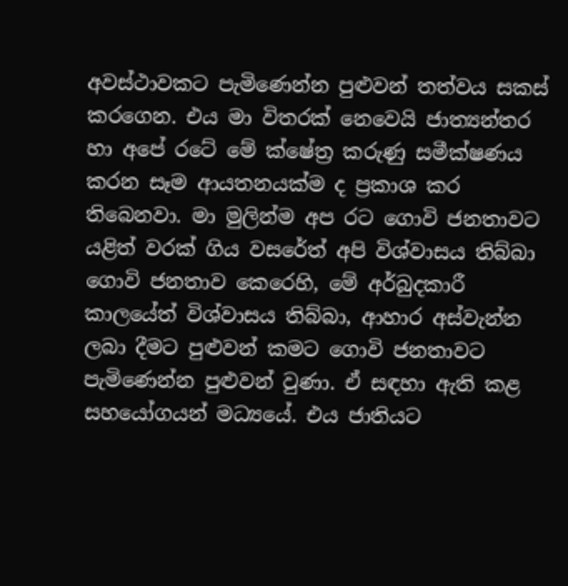අවස්ථාවකට පැමිණෙන්න පුළුවන් තත්වය සකස් කරගෙන. එය මා විතරක් නෙවෙයි ජාත්‍යන්තර හා අපේ රටේ මේ ක්ෂේත්‍ර කරුණු සමීක්ෂණය කරන සෑම ආයතනයක්ම ද ප්‍රකාශ කර තිබෙනවා. මා මුලින්ම අප රට ගොවි ජනතාවට යළිත් වරක් ගිය වසරේත් අපි විශ්වාසය තිබ්බා ගොවි ජනතාව කෙරෙහි, මේ අර්බුදකාරී කාලයේත් විශ්වාසය තිබ්බා, ආහාර අස්වැන්න ලබා දීමට පුළුවන් කමට ගොවි ජනතාවට පැමිණෙන්න පුළුවන් වුණා. ඒ සඳහා ඇති කළ සහයෝගයන් මධ්‍යයේ. එය ජාතියට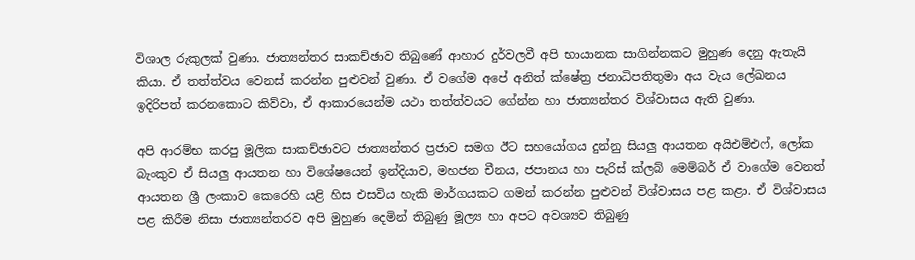විශාල රුකුලක් වුණා. ජාත්‍යන්තර සාකච්ඡාව තිබුණේ ආහාර දුර්වලවී අපි භායානක සාගින්නකට මුහුණ දෙනු ඇතැයි කියා. ඒ තත්ත්වය වෙනස් කරන්න පුළුවන් වුණා. ඒ වගේම අපේ අනිත් ක්ෂේත්‍ර ජනාධිපතිතුමා අය වැය ලේඛනය ඉදිරිපත් කරනකොට කිව්වා, ඒ ආකාරයෙන්ම යථා තත්ත්වයට ගේන්න හා ජාත්‍යන්තර විශ්වාසය ඇති වුණා.

අපි ආරම්භ කරපු මූලික සාකච්ඡාවට ජාත්‍යන්තර ප්‍රජාව සමග ඊට සහයෝගය දුන්නු සියලු ආයතන අයිඑම්එෆ්, ලෝක බැංකුව ඒ සියලු ආයතන හා විශේෂයෙන් ඉන්දියාව, මහජන චීනය, ජපානය හා පැරිස් ක්ලබ් මෙම්බර් ඒ වාගේම වෙනත් ආයතන ශ්‍රී ලංකාව කෙරෙහි යළි හිස එසවිය හැකි මාර්ගයකට ගමන් කරන්න පුළුවන් විශ්වාසය පළ කළා. ඒ විශ්වාසය පළ කිරීම නිසා ජාත්‍යන්තරව අපි මුහුණ දෙමින් තිබුණු මූල්‍ය හා අපට අවශ්‍යව තිබුණු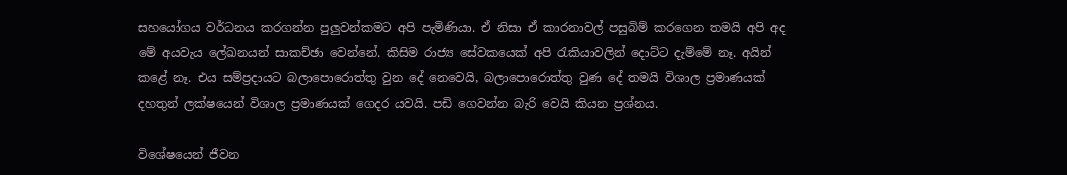සහයෝගය වර්ධනය කරගන්න පුලුවන්කමට අපි පැමිණියා. ඒ නිසා ඒ කාරනාවල් පසුබිම් කරගෙන තමයි අපි අද මේ අයවැය ලේඛනයන් සාකච්ඡා වෙන්නේ. කිසිම රාජ්‍ය සේවකයෙක් අපි රැකියාවලින් දොට්ට දැම්මේ නෑ. අයින් කළේ නෑ. එය සම්ප්‍රදායට බලාපොරොත්තු වුන දේ නෙවෙයි, බලාපොරොත්තු වුණ දේ තමයි විශාල ප්‍රමාණයක් දහතුන් ලක්ෂයෙන් විශාල ප්‍රමාණයක් ගෙදර යවයි. පඩි ගෙවන්න බැරි වෙයි කියන ප්‍රශ්නය.

විශේෂයෙන් ජීවන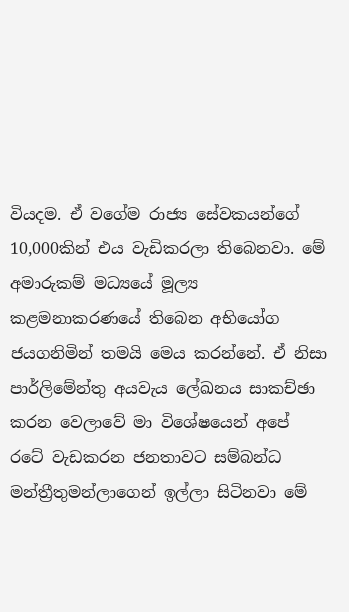වියදම. ඒ වගේම රාජ්‍ය සේවකයන්ගේ 10,000කින් එය වැඩිකරලා තිබෙනවා. මේ අමාරුකම් මධ්‍යයේ මූල්‍ය කළමනාකරණයේ තිබෙන අභියෝග ජයගනිමින් තමයි මෙය කරන්නේ. ඒ නිසා පාර්ලිමේන්තු අයවැය ලේඛනය සාකච්ඡා කරන වෙලාවේ මා විශේෂයෙන් අපේ රටේ වැඩකරන ජනතාවට සම්බන්ධ මන්ත්‍රීතුමන්ලාගෙන් ඉල්ලා සිටිනවා මේ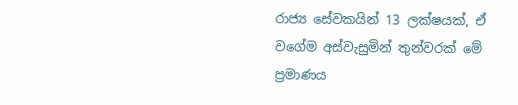රාජ්‍ය සේවකයින් 13 ලක්ෂයක්, ඒ වගේම අස්වැසුමින් තුන්වරක් මේ ප්‍රමාණය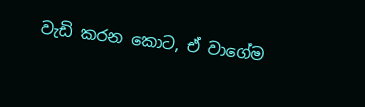වැඩි කරන කොට, ඒ වාගේම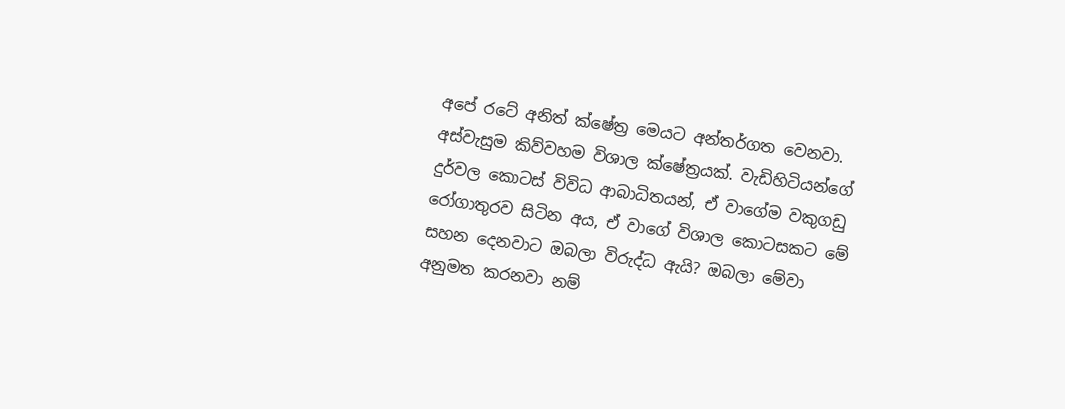අපේ රටේ අනිත් ක්ෂේත්‍ර මෙයට අන්තර්ගත වෙනවා. අස්වැසුම කිව්වහම විශාල ක්ෂේත්‍රයක්. වැඩිහිටියන්ගේ දුර්වල කොටස් විවිධ ආබාධිතයන්, ඒ වාගේම වකුගඩු රෝගාතුරව සිටින අය, ඒ වාගේ විශාල කොටසකට මේ සහන දෙනවාට ඔබලා විරුද්ධ ඇයි? ඔබලා මේවා අනුමත කරනවා නම්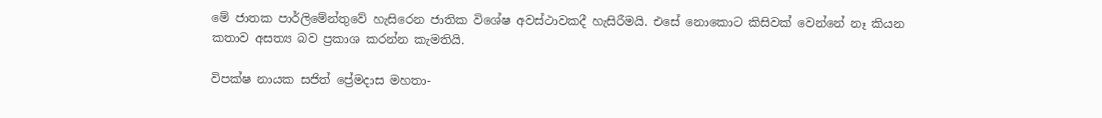මේ ජාතක පාර්ලිමේන්තුවේ හැසිරෙන ජාතික විශේෂ අවස්ථාවකදී හැසිරීමයි. එසේ නොකොට කිසිවක් වෙන්නේ නෑ කියන කතාව අසත්‍ය බව ප්‍රකාශ කරන්න කැමතියි.

විපක්ෂ නායක සජිත් ප්‍රේමදාස මහතා-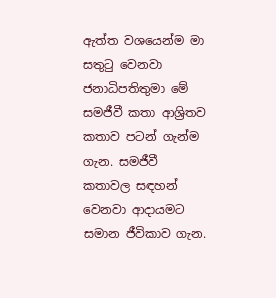ඇත්ත වශයෙන්ම මා සතුටු වෙනවා ජනාධිපතිතුමා මේ සමජීවී කතා ආශ්‍රිතව කතාව පටන් ගැන්ම ගැන. සමජීවී කතාවල සඳහන් වෙනවා ආදායමට සමාන ජීවිකාව ගැන.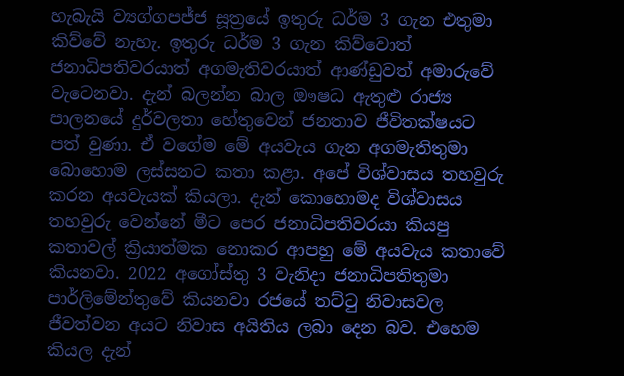හැබැයි ව්‍යග්ගපජ්ජ සූත්‍රයේ ඉතුරු ධර්ම 3 ගැන එතුමා කිව්වේ නැහැ. ඉතුරු ධර්ම 3 ගැන කිව්වොත් ජනාධිපතිවරයාත් අගමැතිවරයාත් ආණ්ඩුවත් අමාරුවේ වැටෙනවා. දැන් බලන්න බාල ඖෂධ ඇතුළු රාජ්‍ය පාලනයේ දුර්වලතා හේතුවෙන් ජනතාව ජීවිතක්ෂයට පත් වුණා. ඒ වගේම මේ අයවැය ගැන අගමැතිතුමා බොහොම ලස්සනට කතා කළා. අපේ විශ්වාසය තහවුරු කරන අයවැයක් කියලා. දැන් කොහොමද විශ්වාසය තහවුරු වෙන්නේ මීට පෙර ජනාධිපතිවරයා කියපු කතාවල් ක්‍රියාත්මක නොකර ආපහු මේ අයවැය කතාවේ කියනවා. 2022 අගෝස්තු 3 වැනිදා ජනාධිපතිතුමා පාර්ලිමේන්තුවේ කියනවා රජයේ තට්ටු නිවාසවල ජීවත්වන අයට නිවාස අයිතිය ලබා දෙන බව. එහෙම කියල දැන්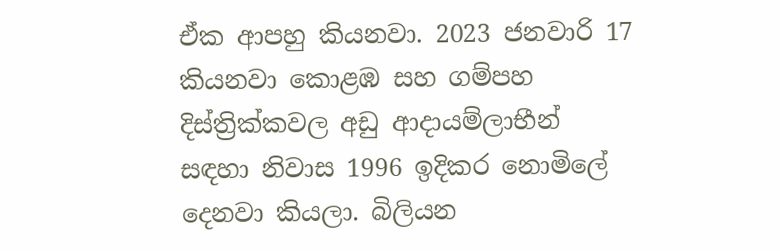ඒක ආපහු කියනවා. 2023 ජනවාරි 17 කියනවා කොළඹ සහ ගම්පහ දිස්ත්‍රික්කවල අඩු ආදායම්ලාභීන් සඳහා නිවාස 1996 ඉදිකර නොමිලේ දෙනවා කියලා. බිලියන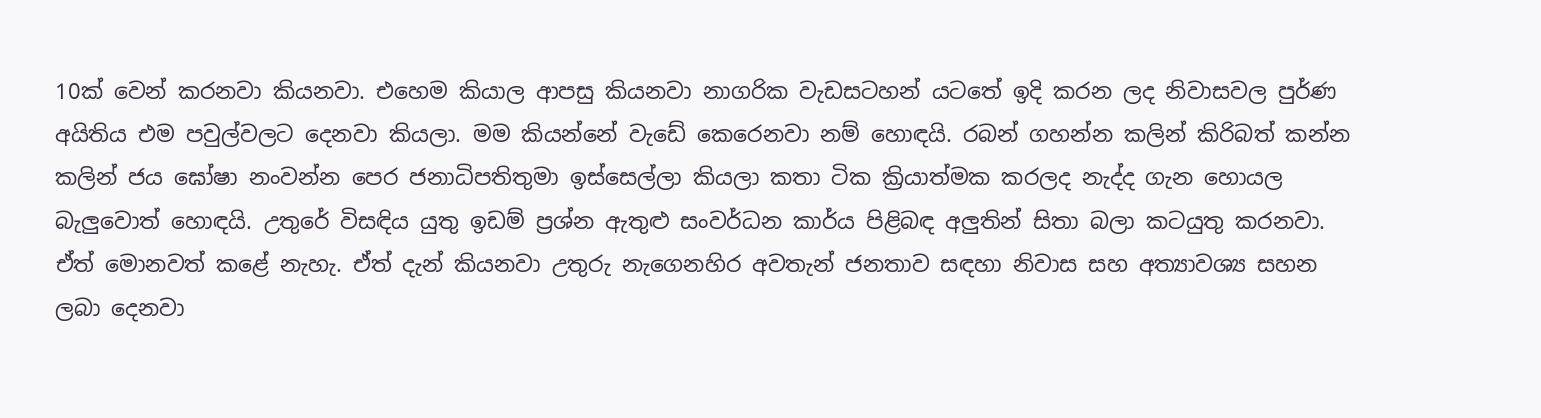10ක් වෙන් කරනවා කියනවා. එහෙම කියාල ආපසු කියනවා නාගරික වැඩසටහන් යටතේ ඉදි කරන ලද නිවාසවල පුර්ණ අයිතිය එම පවුල්වලට දෙනවා කියලා. මම කියන්නේ වැඩේ කෙරෙනවා නම් හොඳයි. රබන් ගහන්න කලින් කිරිබත් කන්න කලින් ජය ඝෝෂා නංවන්න පෙර ජනාධිපතිතුමා ඉස්සෙල්ලා කියලා කතා ටික ක්‍රියාත්මක කරලද නැද්ද ගැන හොයල බැලුවොත් හොඳයි. උතුරේ විසඳිය යුතු ඉඩම් ප්‍රශ්න ඇතුළු සංවර්ධන කාර්ය පිළිබඳ අලුතින් සිතා බලා කටයුතු කරනවා. ඒත් මොනවත් කළේ නැහැ. ඒත් දැන් කියනවා උතුරු නැගෙනහිර අවතැන් ජනතාව සඳහා නිවාස සහ අත්‍යාවශ්‍ය සහන ලබා දෙනවා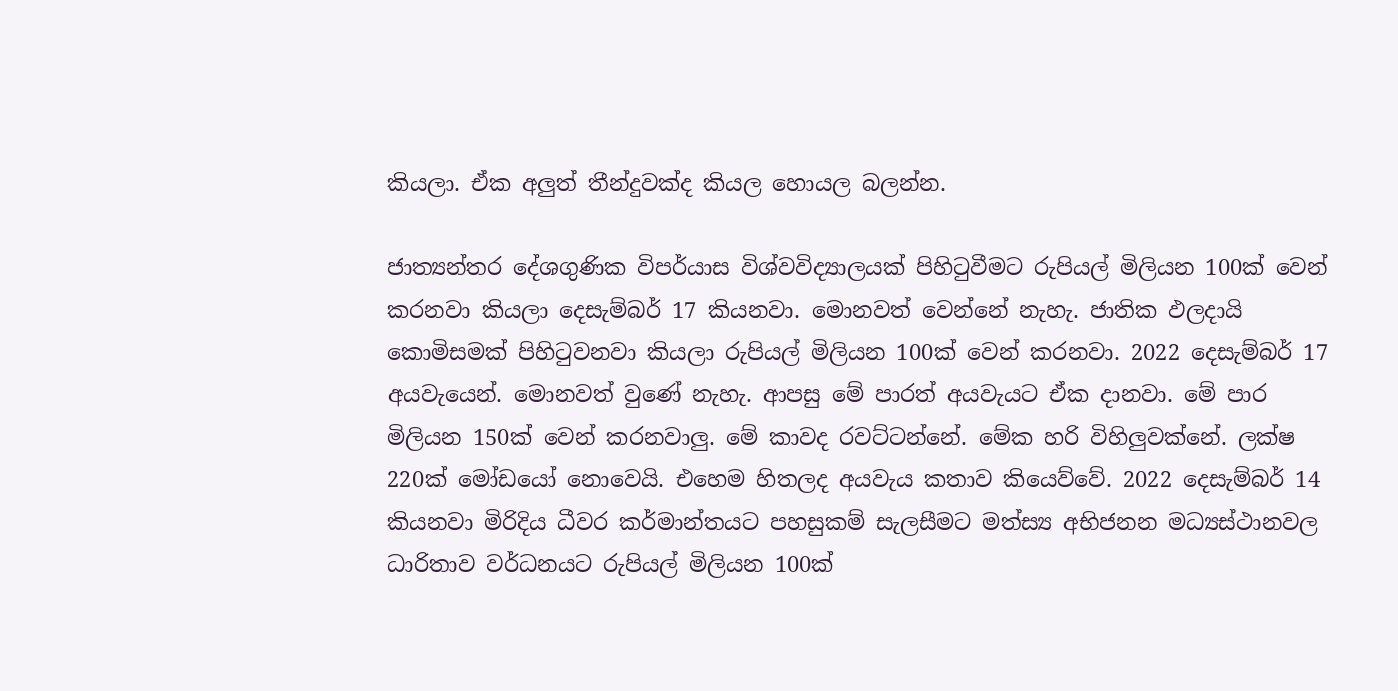කියලා. ඒක අලුත් තීන්දුවක්ද කියල හොයල බලන්න.

ජාත්‍යන්තර දේශගුණික විපර්යාස විශ්වවිද්‍යාලයක් පිහිටුවීමට රුපියල් මිලියන 100ක් වෙන් කරනවා කියලා දෙසැම්බර් 17 කියනවා. මොනවත් වෙන්නේ නැහැ. ජාතික ඵලදායි කොමිසමක් පිහිටුවනවා කියලා රුපියල් මිලියන 100ක් වෙන් කරනවා. 2022 දෙසැම්බර් 17 අයවැයෙන්. මොනවත් වුණේ නැහැ. ආපසු මේ පාරත් අයවැයට ඒක දානවා. මේ පාර මිලියන 150ක් වෙන් කරනවාලු. මේ කාවද රවට්ටන්නේ. මේක හරි විහිලුවක්නේ. ලක්ෂ 220ක් මෝඩයෝ නොවෙයි. එහෙම හිතලද අයවැය කතාව කියෙව්වේ. 2022 දෙසැම්බර් 14 කියනවා මිරිදිය ධීවර කර්මාන්තයට පහසුකම් සැලසීමට මත්ස්‍ය අභිජනන මධ්‍යස්ථානවල ධාරිතාව වර්ධනයට රුපියල් මිලියන 100ක්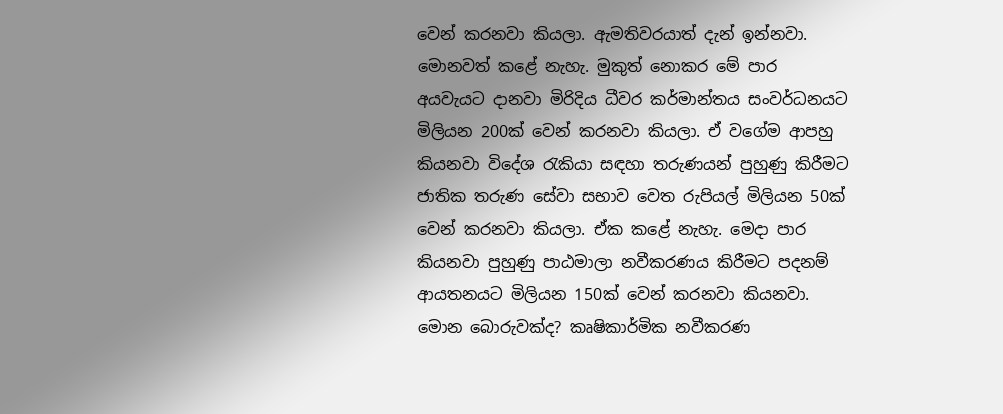වෙන් කරනවා කියලා. ඇමතිවරයාත් දැන් ඉන්නවා. මොනවත් කළේ නැහැ. මුකුත් නොකර මේ පාර අයවැයට දානවා මිරිදිය ධීවර කර්මාන්තය සංවර්ධනයට මිලියන 200ක් වෙන් කරනවා කියලා. ඒ වගේම ආපහු කියනවා විදේශ රැකියා සඳහා තරුණයන් පුහුණු කිරීමට ජාතික තරුණ සේවා සභාව වෙත රුපියල් මිලියන 50ක් වෙන් කරනවා කියලා. ඒක කළේ නැහැ. මෙදා පාර කියනවා පුහුණු පාඨමාලා නවීකරණය කිරීමට පදනම් ආයතනයට මිලියන 150ක් වෙන් කරනවා කියනවා. මොන බොරුවක්ද? කෘෂිකාර්මික නවීකරණ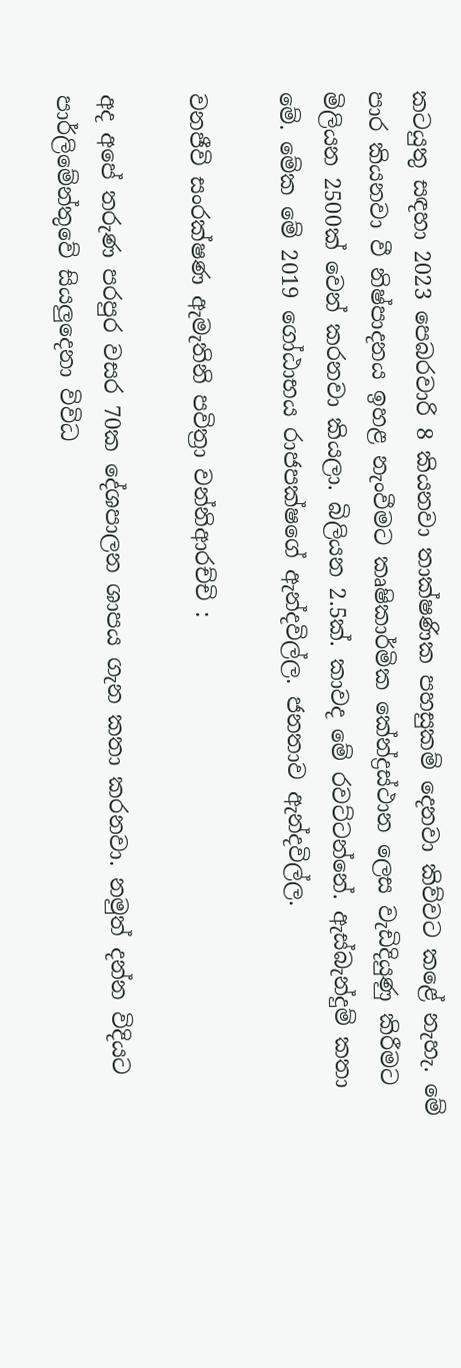කටයුතු සඳහා 2023 පෙබරවාරි 8 කියනවා තාක්ෂණික පහසුකම් දෙනවා කිව්වට කළේ නැහැ. මේ පාර කියනවා වී නිෂ්පාදනය ඉහළ නැංවීමට කෘෂිකාර්මික කේන්ද්‍රස්ථාන ලෙස වැඩිදියුණු කිරීමට මිලියන 2500ක් වෙන් කරනවා කියලා. බිලියන 2.5ක්. කාවද මේ රවට්ටන්නේ. ඇස්බැන්දුම් කතා මේ. මේක මේ 2019 ගෝඨාභය රාජපක්ෂගේ ඇන්දවිල්ල. ජනතාව ඇන්දවිල්ල.

වනජීවි සංරක්ෂණ ඇමැතිනි පවිත්‍රා වන්නිආරච්චි :

අද අපේ තරුණ පරපුර වසර 70ක දේශපාලන ශාපය ගැන කතා කරනවා. නමුත් දන්න විදියට පාර්ලිමේන්තුවේ සියලුදෙනා විවිධ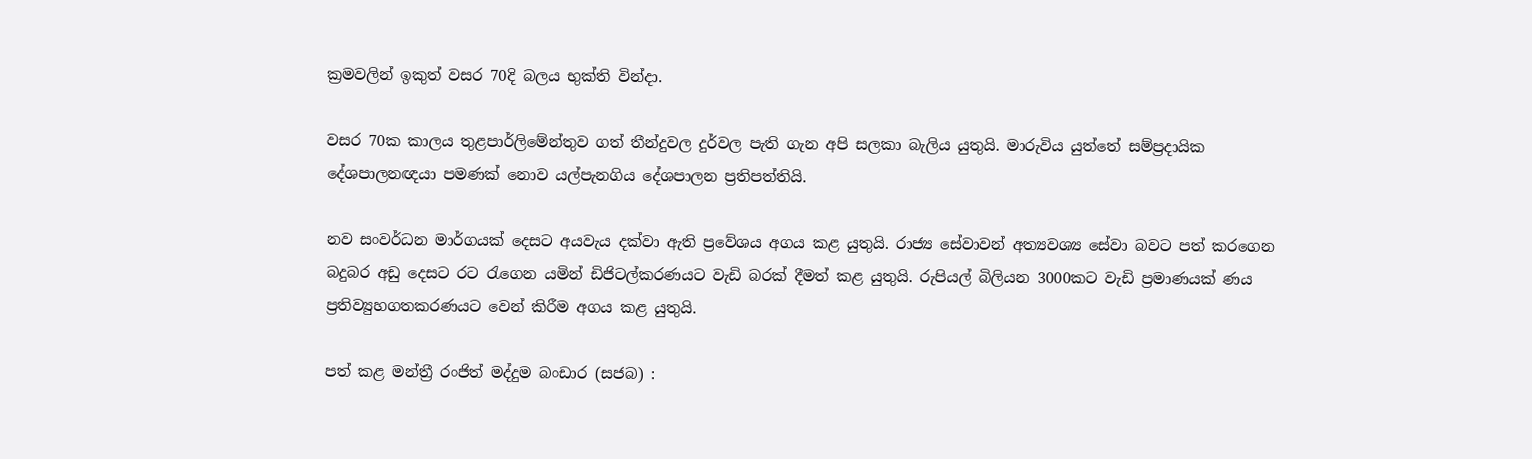ක්‍රමවලින් ඉකුත් වසර 70දි බලය භුක්ති වින්දා.

වසර 70ක කාලය තුළපාර්ලිමේන්තුව ගත් තීන්දුවල දුර්වල පැති ගැන අපි සලකා බැලිය යුතුයි. මාරුවිය යුත්තේ සම්ප්‍රදායික දේශපාලනඥයා පමණක් නොව යල්පැනගිය දේශපාලන ප්‍රතිපත්තියි.

නව සංවර්ධන මාර්ගයක් දෙසට අයවැය දක්වා ඇති ප්‍රවේශය අගය කළ යුතුයි. රාජ්‍ය සේවාවන් අත්‍යවශ්‍ය සේවා බවට පත් කරගෙන බදුබර අඩු දෙසට රට රැගෙන යමින් ඩිජිටල්කරණයට වැඩි බරක් දීමත් කළ යුතුයි. රුපියල් බිලියන 3000කට වැඩි ප්‍රමාණයක් ණය ප්‍රතිව්‍යුහගතකරණයට වෙන් කිරීම අගය කළ යුතුයි.

පත් කළ මන්ත්‍රී රංජිත් මද්දුම බංඩාර (සජබ) :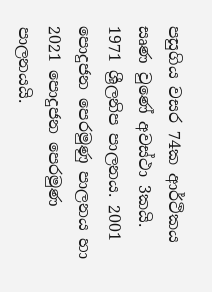පසුගිය වසර 74ක ආර්ථිකය සෘණ වුණේ අවස්ථා 3කයි. 1971 ශ්‍රීලනිප පාලනය. 2001 පොදුජන පෙරමුණු පාලනය හා 2021 පොදුජන පෙරමුණ පාලනයයි.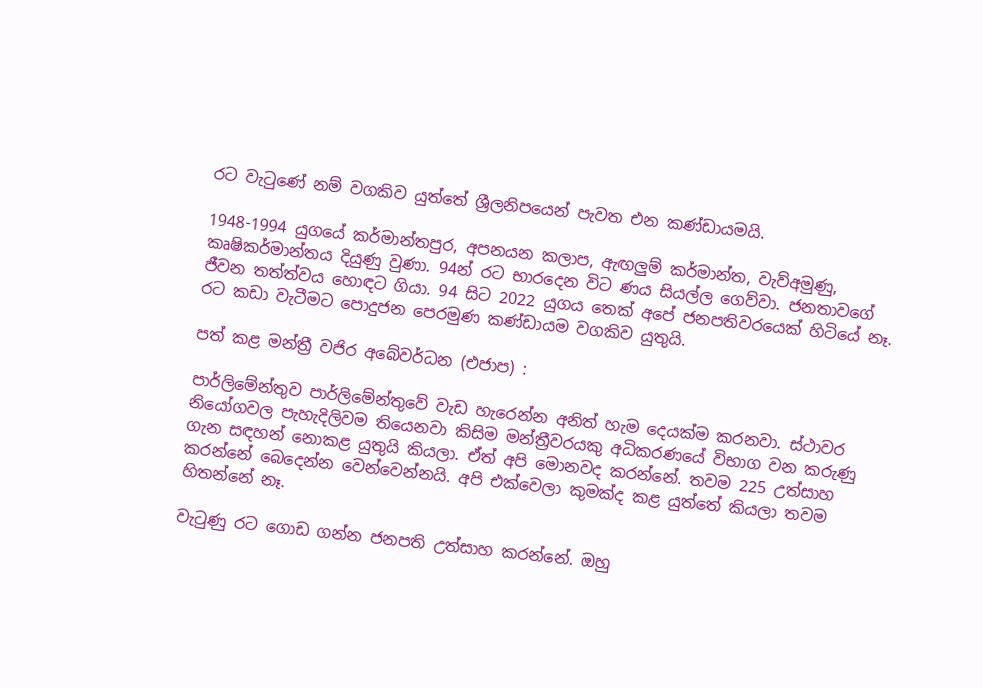රට වැටුණේ නම් වගකිව යුත්තේ ශ්‍රීලනිපයෙන් පැවත එන කණ්ඩායමයි.

1948-1994 යුගයේ කර්මාන්තපුර, අපනයන කලාප, ඇඟලුම් කර්මාන්ත, වැව්අමුණු, කෘෂිකර්මාන්තය දියුණු වුණා. 94න් රට භාරදෙන විට ණය සියල්ල ගෙව්වා. ජනතාවගේ ජීවන තත්ත්වය හොඳට ගියා. 94 සිට 2022 යුගය තෙක් අපේ ජනපතිවරයෙක් හිටියේ නෑ. රට කඩා වැටීමට පොදුජන පෙරමුණ කණ්ඩායම වගකිව යුතුයි.

පත් කළ මන්ත්‍රී වජිර අබේවර්ධන (එජාප) :

පාර්ලිමේන්තුව පාර්ලිමේන්තුවේ වැඩ හැරෙන්න අනිත් හැම දෙයක්ම කරනවා. ස්ථාවර නියෝගවල පැහැදිලිවම තියෙනවා කිසිම මන්ත්‍රීවරයකු අධිකරණයේ විභාග වන කරුණු ගැන සඳහන් නොකළ යුතුයි කියලා. ඒත් අපි මොනවද කරන්නේ. තවම 225 උත්සාහ කරන්නේ බෙදෙන්න වෙන්වෙන්නයි. අපි එක්වෙලා කුමක්ද කළ යුත්තේ කියලා තවම හිතන්නේ නෑ.

වැටුණු රට ගොඩ ගන්න ජනපති උත්සාහ කරන්නේ. ඔහු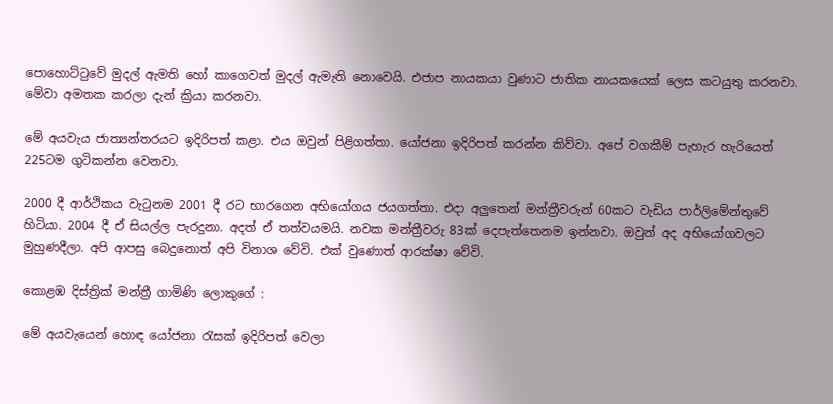පොහොට්ටුවේ මුදල් ඇමති හෝ කාගෙවත් මුදල් ඇමැති නොවෙයි. එජාප නායකයා වුණාට ජාතික නායකයෙක් ලෙස කටයුතු කරනවා. මේවා අමතක කරලා දැන් ක්‍රියා කරනවා.

මේ අයවැය ජාත්‍යන්තරයට ඉදිරිපත් කළා. එය ඔවුන් පිළිගත්තා. යෝජනා ඉදිරිපත් කරන්න කිව්වා. අපේ වගකීම් පැහැර හැරියෙත් 225ටම ගුටිකන්න වෙනවා.

2000 දී ආර්ථිකය වැටුනම 2001 දී රට භාරගෙන අභියෝගය ජයගත්තා. එදා අලුතෙන් මන්ත්‍රීවරුන් 60කට වැඩිය පාර්ලිමේන්තුවේ හිටියා. 2004 දී ඒ සියල්ල පැරදුනා. අදත් ඒ තත්වයමයි. නවක මන්ත්‍රීවරු 83ක් දෙපැත්තෙනම ඉන්නවා. ඔවුන් අද අභියෝගවලට මුහුණදීලා. අපි ආපසු බෙදුනොත් අපි විනාශ වේවි. එක් වුණොත් ආරක්ෂා වේවි.

කොළඹ දිස්ත්‍රික් මන්ත්‍රී ගාමිණි ලොකුගේ :

මේ අයවැයෙන් හොඳ යෝජනා රැසක් ඉදිරිපත් වෙලා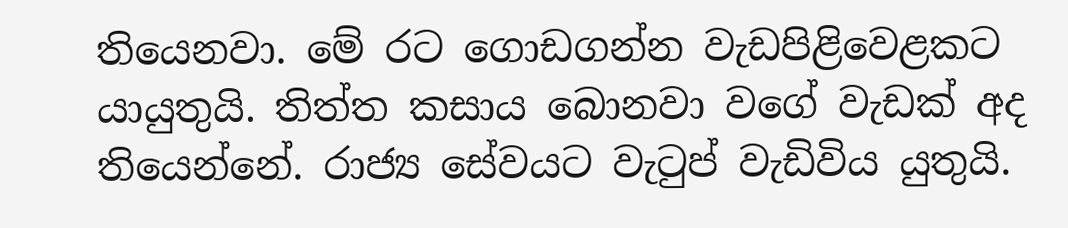තියෙනවා. මේ රට ගොඩගන්න වැඩපිළිවෙළකට යායුතුයි. තිත්ත කසාය බොනවා වගේ වැඩක් අද තියෙන්නේ. රාජ්‍ය සේවයට වැටුප් වැඩිවිය යුතුයි.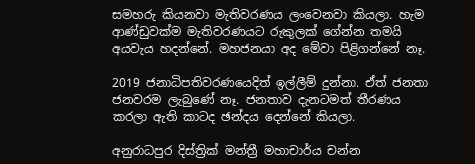සමහරු කියනවා මැතිවරණය ලංවෙනවා කියලා. හැම ආණ්ඩුවක්ම මැතිවරණයට රුකුලක් ගේන්න තමයි අයවැය හදන්නේ. මහජනයා අද මේවා පිළිගන්නේ නෑ.

2019 ජනාධිපතිවරණයෙදිත් ඉල්ලීම් දුන්නා. ඒත් ජනතා ජනවරම ලැබුණේ නෑ. ජනතාව දැනටමත් තීරණය කරලා ඇති කාටද ඡන්දය දෙන්නේ කියලා.

අනුරාධපුර දිස්ත්‍රික් මන්ත්‍රී මහාචාර්ය චන්න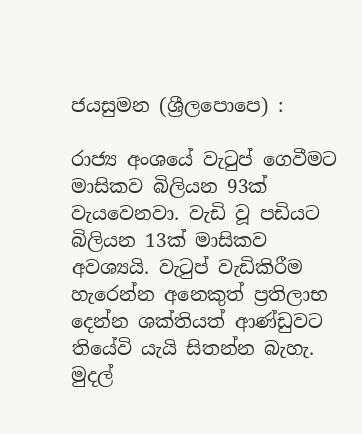ජයසුමන (ශ්‍රීලපොපෙ) :

රාජ්‍ය අංශයේ වැටුප් ගෙවීමට මාසිකව බිලියන 93ක් වැයවෙනවා. වැඩි වූ පඩියට බිලියන 13ක් මාසිකව අවශ්‍යයි. වැටුප් වැඩිකිරීම හැරෙන්න අනෙකුත් ප්‍රතිලාභ දෙන්න ශක්තියත් ආණ්ඩුවට තියේවි යැයි සිතන්න බැහැ. මුදල්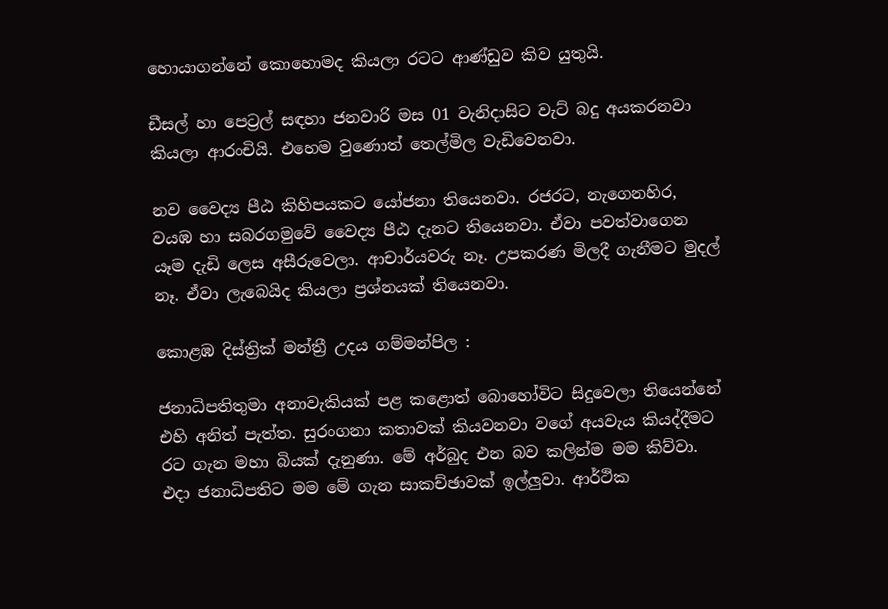හොයාගන්නේ කොහොමද කියලා රටට ආණ්ඩුව කිව යුතුයි.

ඩීසල් හා පෙට්‍රල් සඳහා ජනවාරි මස 01 වැනිදාසිට වැට් බදු අයකරනවා කියලා ආරංචියි. එහෙම වුණොත් තෙල්මිල වැඩිවෙනවා.

නව වෛද්‍ය පීඨ කිහිපයකට යෝජනා තියෙනවා. රජරට, නැගෙනහිර, වයඹ හා සබරගමුවේ වෛද්‍ය පීඨ දැනට තියෙනවා. ඒවා පවත්වාගෙන යෑම දැඩි ලෙස අසීරුවෙලා. ආචාර්යවරු නෑ. උපකරණ මිලදී ගැනීමට මුදල් නෑ. ඒවා ලැබෙයිද කියලා ප්‍රශ්නයක් තියෙනවා.

කොළඹ දිස්ත්‍රික් මන්ත්‍රී උදය ගම්මන්පිල :

ජනාධිපතිතුමා අනාවැකියක් පළ කළොත් බොහෝවිට සිදුවෙලා තියෙන්නේ එහි අනිත් පැත්ත. සුරංගනා කතාවක් කියවනවා වගේ අයවැය කියද්දීමට රට ගැන මහා බියක් දැනුණා. මේ අර්බුද එන බව කලින්ම මම කිව්වා. එදා ජනාධිපතිට මම මේ ගැන සාකච්ඡාවක් ඉල්ලුවා. ආර්ථික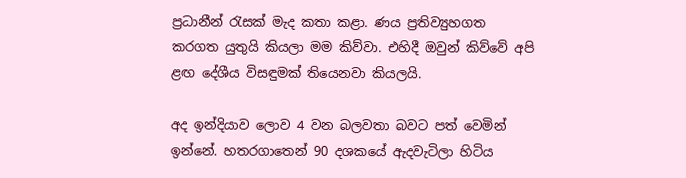ප්‍රධානීන් රැසක් මැද කතා කළා. ණය ප්‍රතිව්‍යුහගත කරගත යුතුයි කියලා මම කිව්වා. එහිදී ඔවුන් කිව්වේ අපි ළඟ දේශීය විසඳුමක් තියෙනවා කියලයි.

අද ඉන්දියාව ලොව 4 වන බලවතා බවට පත් වෙමින් ඉන්නේ. හතරගාතෙන් 90 දශකයේ ඇදවැටිලා හිටිය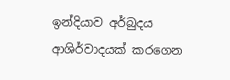ඉන්දියාව අර්බුදය ආශිර්වාදයක් කරගෙන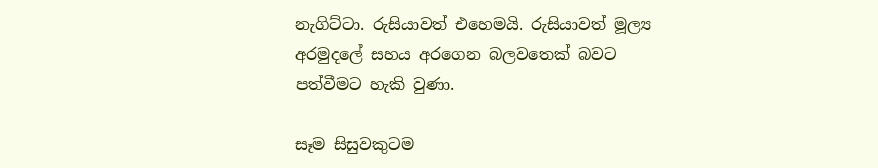නැගිට්ටා. රුසියාවත් එහෙමයි. රුසියාවත් මූල්‍ය අරමුදලේ සහය අරගෙන බලවතෙක් බවට පත්වීමට හැකි වුණා.

සෑම සිසුවකුටම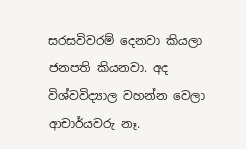සරසවිවරම් දෙනවා කියලා ජනපති කියනවා. අද විශ්වවිද්‍යාල වහන්න වෙලා ආචාර්යවරු නෑ.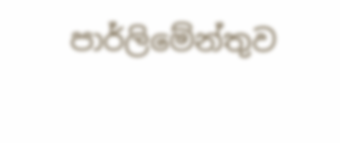පාර්ලිමේන්තුව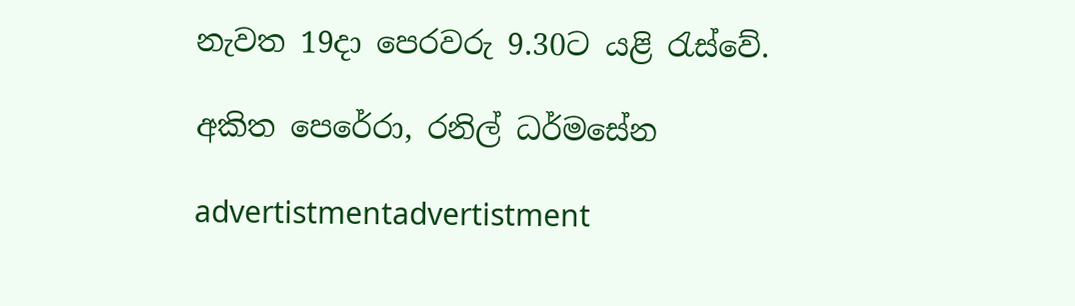නැවත 19දා පෙරවරු 9.30ට යළි රැස්වේ.

අකිත පෙරේරා, රනිල් ධර්මසේන

advertistmentadvertistment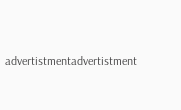advertistmentadvertistment